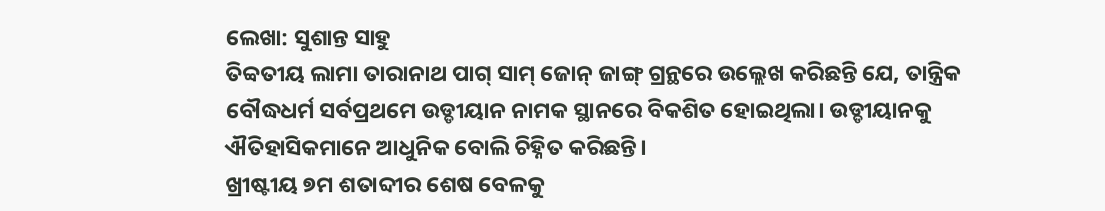ଲେଖା: ସୁଶାନ୍ତ ସାହୁ
ତିବ୍ବତୀୟ ଲାମା ତାରାନାଥ ପାଗ୍ ସାମ୍ ଜୋନ୍ ଜାଙ୍ଗ୍ ଗ୍ରନ୍ଥରେ ଉଲ୍ଲେଖ କରିଛନ୍ତି ଯେ, ତାନ୍ତ୍ରିକ ବୌଦ୍ଧଧର୍ମ ସର୍ବପ୍ରଥମେ ଉଡ୍ଡୀୟାନ ନାମକ ସ୍ଥାନରେ ବିକଶିତ ହୋଇଥିଲା। ଉଡ୍ଡୀୟାନକୁ ଐତିହାସିକମାନେ ଆଧୁନିକ ବୋଲି ଚିହ୍ନିତ କରିଛନ୍ତି।
ଖ୍ରୀଷ୍ଟୀୟ ୭ମ ଶତାବ୍ଦୀର ଶେଷ ବେଳକୁ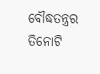ବୌଦ୍ଧତନ୍ତ୍ରର ତିନୋଟି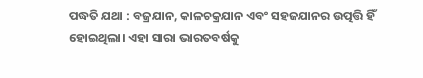ପଦ୍ଧତି ଯଥା : ବଜ୍ରଯାନ, କାଳଚକ୍ରଯାନ ଏବଂ ସହଜଯାନର ଉତ୍ପତ୍ତି ହିଁ ହୋଇଥିଲା। ଏହା ସାରା ଭାରତବର୍ଷକୁ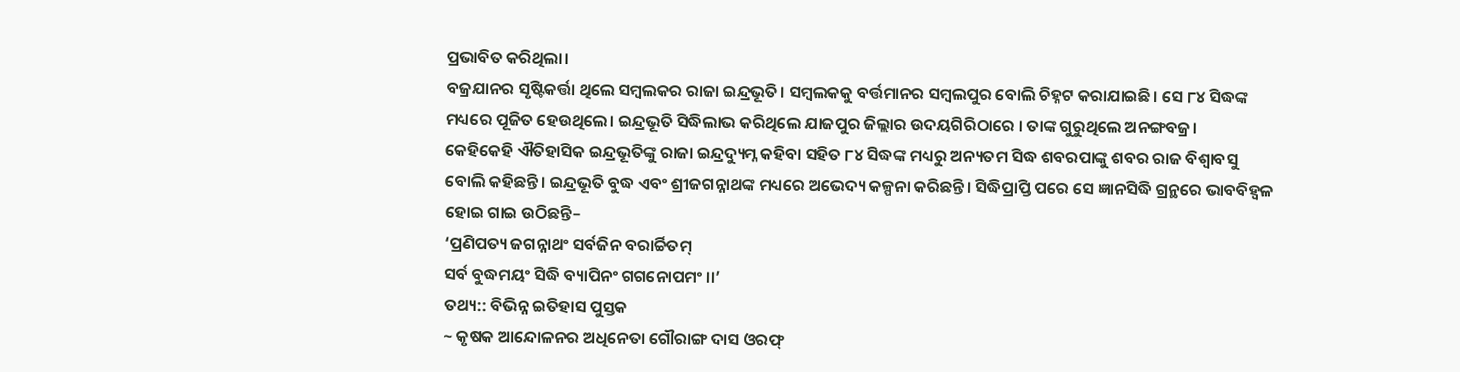ପ୍ରଭାବିତ କରିଥିଲା।
ବଜ୍ରଯାନର ସୃଷ୍ଟିକର୍ତ୍ତା ଥିଲେ ସମ୍ବଲକର ରାଜା ଇନ୍ଦ୍ରଭୂତି। ସମ୍ବଲକକୁ ବର୍ତ୍ତମାନର ସମ୍ବଲପୁର ବୋଲି ଚିହ୍ନଟ କରାଯାଇଛି। ସେ ୮୪ ସିଦ୍ଧଙ୍କ ମଧ୍ୟରେ ପୂଜିତ ହେଉଥିଲେ। ଇନ୍ଦ୍ରଭୂତି ସିଦ୍ଧିଲାଭ କରିଥିଲେ ଯାଜପୁର ଜିଲ୍ଲାର ଉଦୟଗିରିଠାରେ । ତାଙ୍କ ଗୁରୁଥିଲେ ଅନଙ୍ଗବଜ୍ର।
କେହିକେହି ଐତିହାସିକ ଇନ୍ଦ୍ରଭୂତିଙ୍କୁ ରାଜା ଇନ୍ଦ୍ରଦ୍ୟୁମ୍ନ କହିବା ସହିତ ୮୪ ସିଦ୍ଧଙ୍କ ମଧ୍ୟରୁ ଅନ୍ୟତମ ସିଦ୍ଧ ଶବରପାଙ୍କୁ ଶବର ରାଜ ବିଶ୍ଵାବସୁ ବୋଲି କହିଛନ୍ତି। ଇନ୍ଦ୍ରଭୂତି ବୁଦ୍ଧ ଏବଂ ଶ୍ରୀଜଗନ୍ନାଥଙ୍କ ମଧ୍ୟରେ ଅଭେଦ୍ୟ କଳ୍ପନା କରିଛନ୍ତି। ସିଦ୍ଧିପ୍ରାପ୍ତି ପରେ ସେ ଜ୍ଞାନସିଦ୍ଧି ଗ୍ରନ୍ଥରେ ଭାବବିହ୍ବଳ ହୋଇ ଗାଇ ଉଠିଛନ୍ତି–
‘ପ୍ରଣିପତ୍ୟ ଜଗନ୍ନାଥଂ ସର୍ବଜିନ ବରାର୍ଚ୍ଚିତମ୍
ସର୍ବ ବୁଦ୍ଧମୟଂ ସିଦ୍ଧି ବ୍ୟାପିନଂ ଗଗନୋପମଂ ।।’
ତଥ୍ୟ:: ବିଭିନ୍ନ ଇତିହାସ ପୁସ୍ତକ
~ କୃଷକ ଆନ୍ଦୋଳନର ଅଧିନେତା ଗୌରାଙ୍ଗ ଦାସ ଓରଫ୍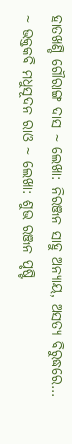ହାତଖଣ୍ଡି ଗୌରାଙ୍ଗ ଦାସ ~ ଲେଖା: ନିରଞ୍ଜନ ସାହୁ ଅନ୍ୟାୟ, ଅସତ୍ୟ ବିରୁଦ୍ଧରେ…
~ ଭକ୍ତକବି ମଧୁସୂଦନ ରାଓ ~ ଲେଖା: ଶୁଭ ରଞ୍ଜନ ପୃଷ୍ଟି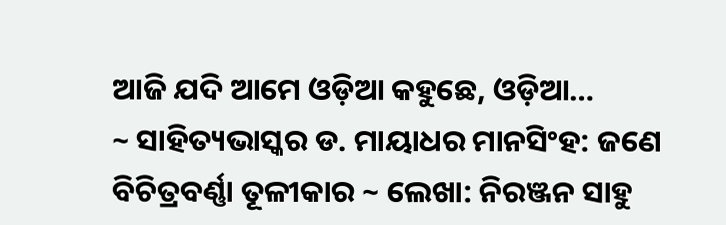ଆଜି ଯଦି ଆମେ ଓଡ଼ିଆ କହୁଛେ, ଓଡ଼ିଆ…
~ ସାହିତ୍ୟଭାସ୍କର ଡ. ମାୟାଧର ମାନସିଂହ: ଜଣେ ବିଚିତ୍ରବର୍ଣ୍ଣା ତୂଳୀକାର ~ ଲେଖା: ନିରଞ୍ଜନ ସାହୁ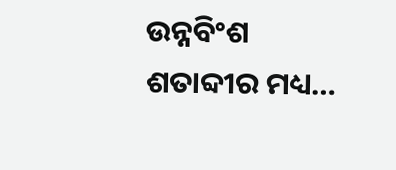ଉନ୍ନବିଂଶ ଶତାବ୍ଦୀର ମଧ୍ୟ…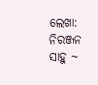ଲେଖା: ନିରଞ୍ଜନ ସାହୁ ~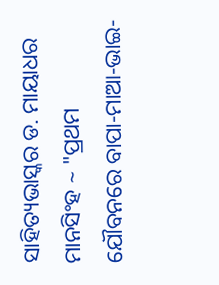ସାହିତ୍ୟଭାସ୍କର ଡ. ମାୟାଧର ମାନସିଂହ ~ "ପ୍ରଥମ ଯୌବନରେ ବାପା-ମାଆ-ଭାଇ-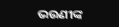ଭଉଣୀଙ୍କ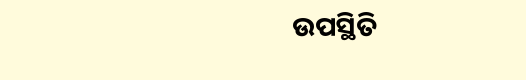ଉପସ୍ଥିତି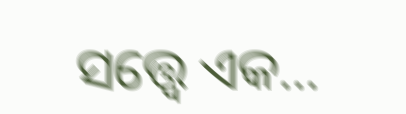ସତ୍ତ୍ୱେ ଏକ…